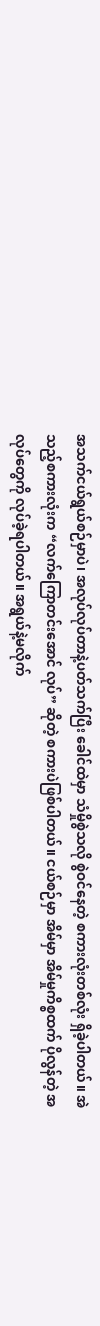အသက်ငယ်ရွယ်စဉ်မှာပဲ၊ အလုပ်လုပ်တာနဲ့ပတ်သက်ပြီး ခေါင်ထဲမှာ သံမှိုစွဲသလို စွဲဝင်နေတဲ့ စကားလုံးတစ်လုံး ရှိခဲ့ပါတယ်။ အဲသည့်စကားလုံးက “လက်ကြောတင်းအောင် လုပ်” ဆိုတဲ့ စကားပဲဖြစ်ပါတယ်။ ငယ်စဉ်မှာ အိမ်မှာ အိမ်မှုကိစ္စထက် ပိုလွန်တဲ့ အလုပ်တွေကို လုပ်ခဲ့ရပါတယ်။ အရွယ်နဲ့မလိုက်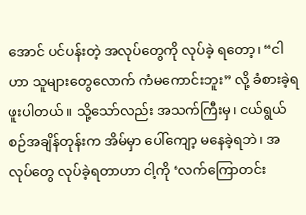အောင် ပင်ပန်းတဲ့ အလုပ်တွေကို လုပ်ခဲ့ ရတော့၊ “ငါဟာ သူများတွေလောက် ကံမကောင်းဘူး” လို့ ခံစားခဲ့ရဖူးပါတယ်။ သို့သော်လည်း အသက်ကြီးမှ၊ ငယ်ရွယ်စဉ်အချိန်တုန်းက အိမ်မှာ ပေါ်ကျော့ မနေခဲ့ရဘဲ၊ အလုပ်တွေ လုပ်ခဲ့ရတာဟာ ငါ့ကို ‘လက်ကြောတင်း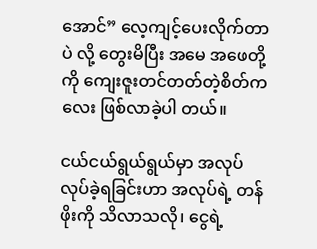အောင်” လေ့ကျင့်ပေးလိုက်တာပဲ လို့ တွေးမိပြီး အမေ အဖေတို့ကို ကျေးဇူးတင်တတ်တဲ့စိတ်ကလေး ဖြစ်လာခဲ့ပါ တယ်။

ငယ်ငယ်ရွယ်ရွယ်မှာ အလုပ်လုပ်ခဲ့ရခြင်းဟာ အလုပ်ရဲ့ တန်ဖိုးကို သိလာသလို၊ ငွေရဲ့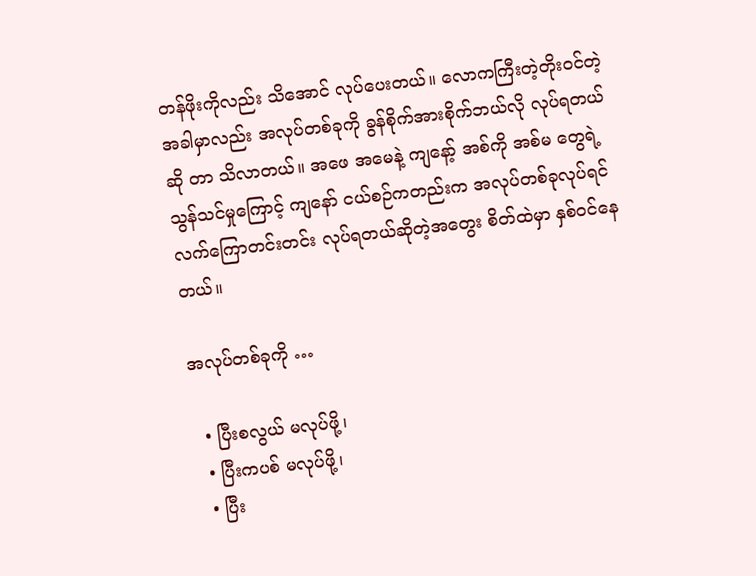တန်ဖိုးကိုလည်း သိအောင် လုပ်ပေးတယ်။ လောကကြီးတဲ့တိုးဝင်တဲ့အခါမှာလည်း အလုပ်တစ်ခုကို ခွန်စိုက်အားစိုက်ဘယ်လို လုပ်ရတယ်ဆို တာ သိလာတယ်။ အဖေ အမေနဲ့ ကျနော့် အစ်ကို အစ်မ တွေရဲ့ သွန်သင်မှုကြောင့် ကျနော် ငယ်စဉ်ကတည်းက အလုပ်တစ်ခုလုပ်ရင် လက်ကြောတင်းတင်း လုပ်ရတယ်ဆိုတဲ့အတွေး စိတ်ထဲမှာ နှစ်ဝင်နေတယ်။

အလုပ်တစ်ခုကို …

  • ပြီးစလွယ် မလုပ်ဖို့၊
  • ပြီးကပစ် မလုပ်ဖို့၊
  • ပြီး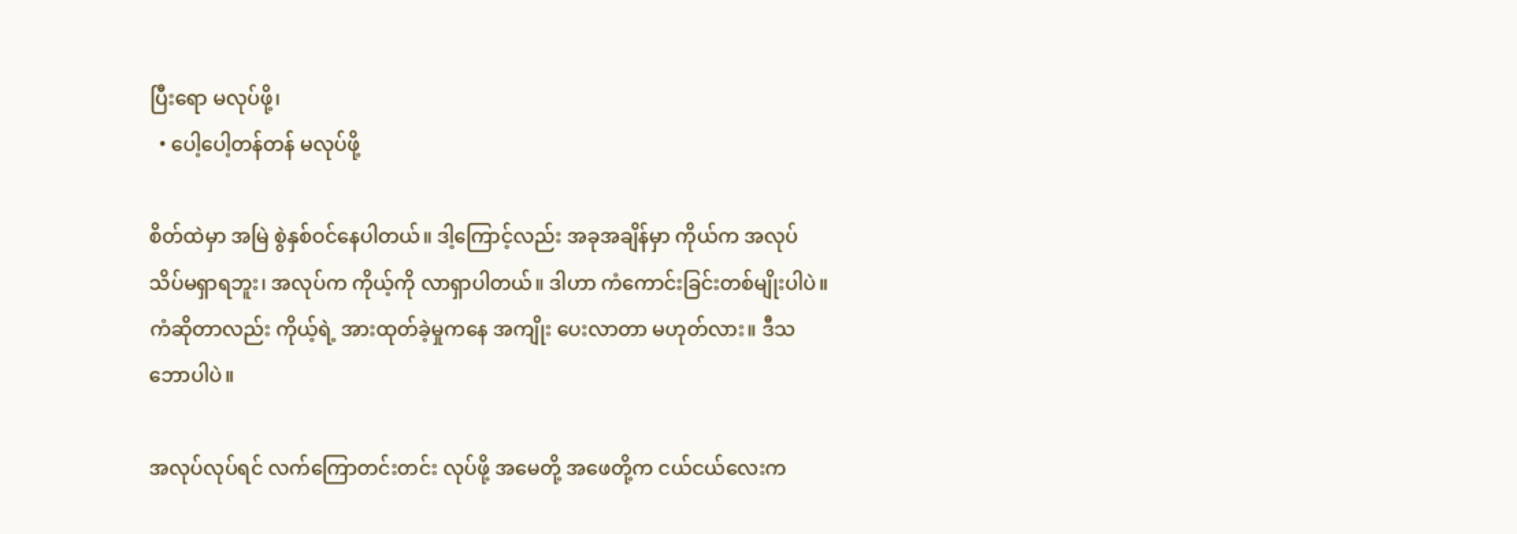ပြီးရော မလုပ်ဖို့၊
  • ပေါ့ပေါ့တန်တန် မလုပ်ဖို့

စိတ်ထဲမှာ အမြဲ စွဲနှစ်ဝင်နေပါတယ်။ ဒါ့ကြောင့်လည်း အခုအချိန်မှာ ကိုယ်က အလုပ် သိပ်မရှာရဘူး၊ အလုပ်က ကိုယ့်ကို လာရှာပါတယ်။ ဒါဟာ ကံကောင်းခြင်းတစ်မျိုးပါပဲ။ ကံဆိုတာလည်း ကိုယ့်ရဲ့ အားထုတ်ခဲ့မှုကနေ အကျိုး ပေးလာတာ မဟုတ်လား။ ဒီသဘောပါပဲ။

အလုပ်လုပ်ရင် လက်ကြောတင်းတင်း လုပ်ဖို့ အမေတို့ အဖေတို့က ငယ်ငယ်လေးက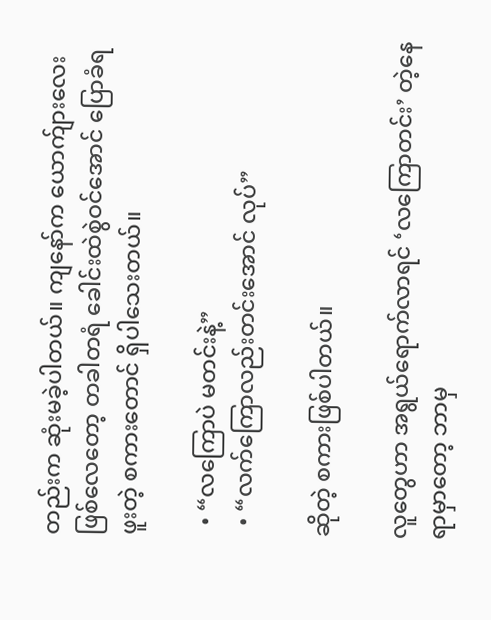တည်းက ဆုံးမခဲ့ပါတယ်။ ကျနော်က ယောက်ျားလေး ဖြစ်လေတော့ တခါတရံ ခေါင်းထဲစွဲဝင်အောင် ပြောခံရဖူးတဲ့ စကားတောင် ရှိပါသေးတယ်။

  • “လကြောပဲ မတင်းနဲ့”
  • “လက်ကြောလည်းတင်းအောင် လုပ်”

ဆိုတဲ့ စကားဖြစ်ပါတယ်။

လူတွေဟာ အရွယ်ရောက်လာရင် ‘လကြောတင်း’ တဲ့နေရာမှာတော့ ဘာမှ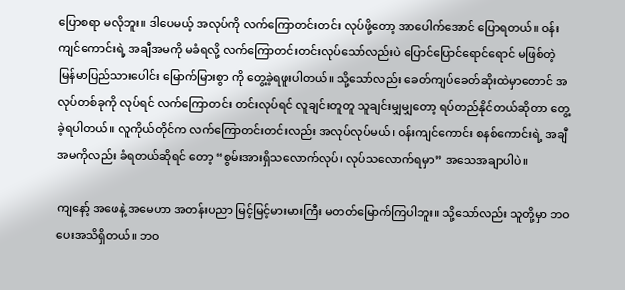ပြောစရာ မလိုဘူး။ ဒါပေမယ့် အလုပ်ကို လက်ကြောတင်းတင်း လုပ်ဖို့တော့ အာပေါက်အောင် ပြောရတယ်။ ဝန်းကျင်ကောင်းရဲ့ အချီအမကို မခံရလို့ လက်ကြောတင်းတင်းလုပ်သော်လည်းပဲ ပြောင်ပြောင်ရောင်ရောင် မဖြစ်တဲ့ မြန်မာပြည်သားပေါင်း မြောက်မြားစွာ ကို တွေ့ခဲ့ရဖူးပါတယ်။ သို့သော်လည်း ခေတ်ကျပ်ခေတ်ဆိုးထဲမှာတောင် အလုပ်တစ်ခုကို လုပ်ရင် လက်ကြောတင်း တင်းလုပ်ရင် လူချင်းတူတူ သူချင်းမျှမျှတော့ ရပ်တည်နိုင်တယ်ဆိုတာ တွေ့ခဲ့ရပါတယ်။ လူကိုယ်တိုင်က လက်ကြောတင်းတင်းလည်း အလုပ်လုပ်မယ်၊ ဝန်းကျင်ကောင်း စနစ်ကောင်းရဲ့ အချီအမကိုလည်း ခံရတယ်ဆိုရင် တော့ “စွမ်းအားရှိသလောက်လုပ်၊ လုပ်သလောက်ရမှာ” အသေအချာပါပဲ။

ကျနော့် အဖေနဲ့ အမေဟာ အတန်းပညာ မြင့်မြင့်မားမားကြီး မတတ်မြောက်ကြပါဘူး။ သို့သော်လည်း သူတို့မှာ ဘဝပေးအသိရှိတယ်။ ဘဝ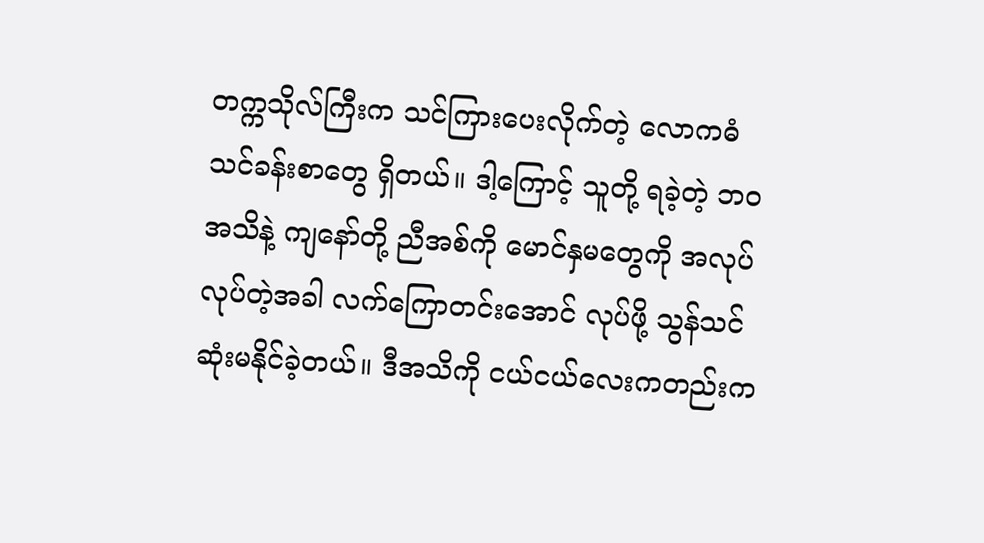တက္ကသိုလ်ကြီးက သင်ကြားပေးလိုက်တဲ့ လောကဓံ သင်ခန်းစာတွေ ရှိတယ်။ ဒါ့ကြောင့် သူတို့ ရခဲ့တဲ့ ဘဝအသိနဲ့ ကျနော်တို့ ညီအစ်ကို မောင်နှမတွေကို အလုပ်လုပ်တဲ့အခါ လက်ကြောတင်းအောင် လုပ်ဖို့ သွန်သင်ဆုံးမနိုင်ခဲ့တယ်။ ဒီအသိကို ငယ်ငယ်လေးကတည်းက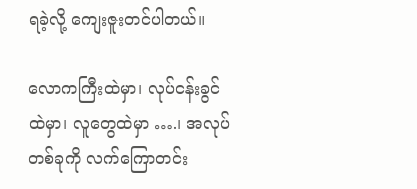ရခဲ့လို့ ကျေးဇူးတင်ပါတယ်။

လောကကြီးထဲမှာ၊ လုပ်ငန်းခွင်ထဲမှာ၊ လူတွေထဲမှာ ….၊ အလုပ်တစ်ခုကို လက်ကြောတင်း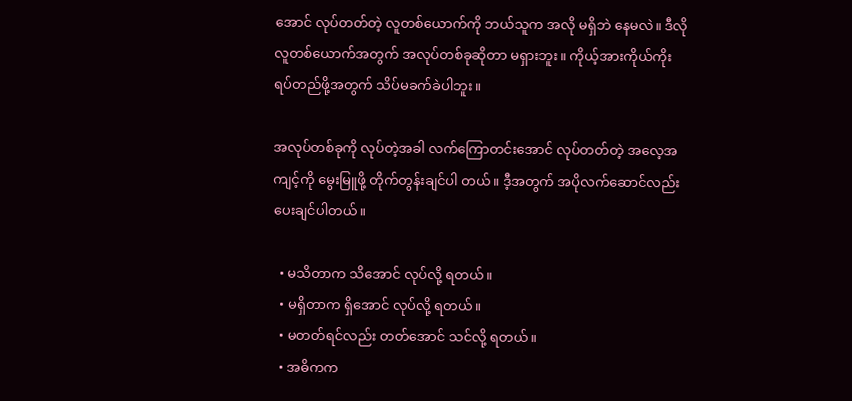အောင် လုပ်တတ်တဲ့ လူတစ်ယောက်ကို ဘယ်သူက အလို မရှိဘဲ နေမလဲ။ ဒီလိုလူတစ်ယောက်အတွက် အလုပ်တစ်ခုဆိုတာ မရှားဘူး။ ကိုယ့်အားကိုယ်ကိုး ရပ်တည်ဖို့အတွက် သိပ်မခက်ခဲပါဘူး။

အလုပ်တစ်ခုကို လုပ်တဲ့အခါ လက်ကြောတင်းအောင် လုပ်တတ်တဲ့ အလေ့အကျင့်ကို မွေးမြူဖို့ တိုက်တွန်းချင်ပါ တယ်။ ဒီ့အတွက် အပိုလက်ဆောင်လည်း ပေးချင်ပါတယ်။

  • မသိတာက သိအောင် လုပ်လို့ ရတယ်။
  • မရှိတာက ရှိအောင် လုပ်လို့ ရတယ်။
  • မတတ်ရင်လည်း တတ်အောင် သင်လို့ ရတယ်။
  • အဓိကက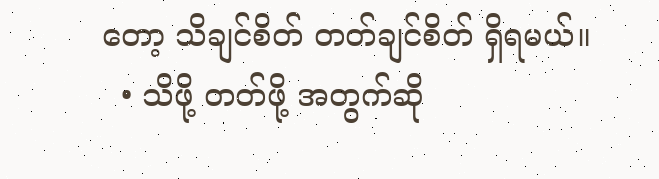တော့ သိချင်စိတ် တတ်ချင်စိတ် ရှိရမယ်။
  • သိဖို့ တတ်ဖို့ အတွက်ဆို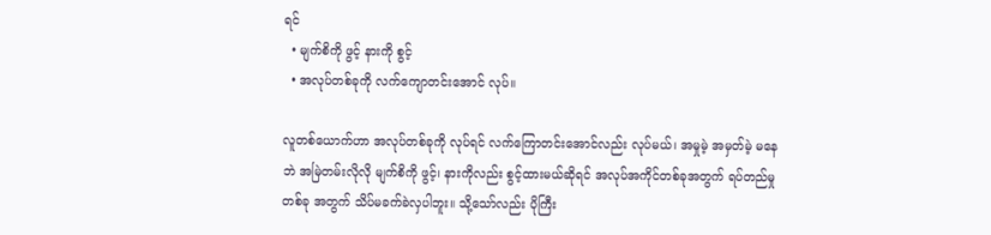ရင်
  • မျက်စိကို ဖွင့် နားကို စွင့်
  • အလုပ်တစ်ခုကို လက်ကျောတင်းအောင် လုပ်။

လူတစ်ယောက်ဟာ အလုပ်တစ်ခုကို လုပ်ရင် လက်ကြောတင်းအောင်လည်း လုပ်မယ်၊ အမှုမဲ့ အမှတ်မဲ့ မနေဘဲ အမြဲတမ်းလိုလို မျက်စိကို ဖွင့်၊ နားကိုလည်း စွင့်ထားမယ်ဆိုရင် အလုပ်အကိုင်တစ်ခုအတွက် ရပ်တည်မှုတစ်ခု အတွက် သိပ်မခက်ခဲလှပါဘူး။ သို့သော်လည်း ပိုကြီး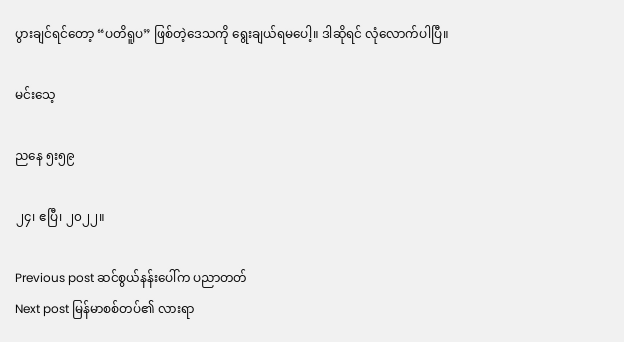ပွားချင်ရင်တော့ “ပတိရူပ” ဖြစ်တဲ့ဒေသကို ရွေးချယ်ရမပေါ့။ ဒါဆိုရင် လုံလောက်ပါပြီ။

မင်းသေ့

ညနေ ၅း၅၉

၂၄၊ ဧပြီ၊ ၂၀၂၂။

Previous post ဆင်စွယ်နန်းပေါ်က ပညာတတ်
Next post မြန်မာစစ်တပ်၏ လားရာ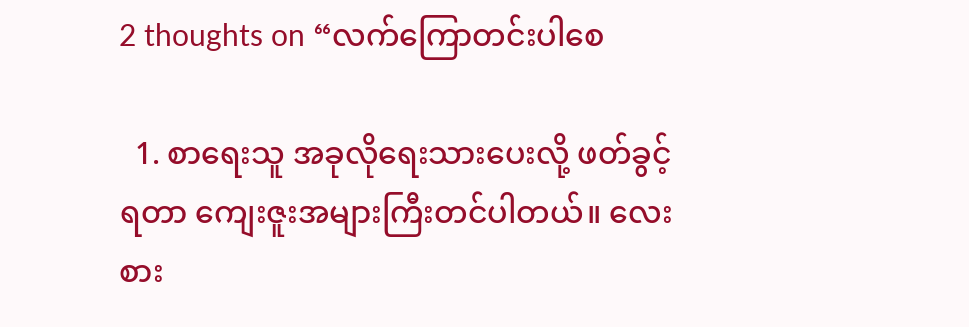2 thoughts on “လက်ကြောတင်းပါစေ

  1. စာရေးသူ အခုလိုရေးသားပေးလို့ ဖတ်ခွင့်ရတာ ကျေးဇူးအများကြီးတင်ပါတယ်။ လေးစား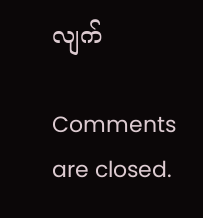လျက်

Comments are closed.